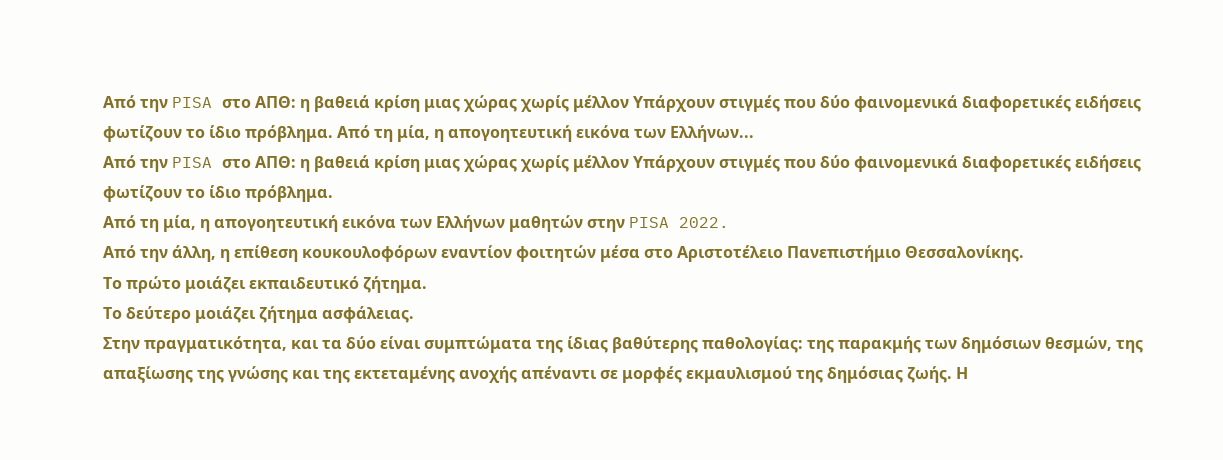Από την PISA στο ΑΠΘ: η βαθειά κρίση μιας χώρας χωρίς μέλλον Υπάρχουν στιγμές που δύο φαινομενικά διαφορετικές ειδήσεις φωτίζουν το ίδιο πρόβλημα. Από τη μία, η απογοητευτική εικόνα των Ελλήνων...
Από την PISA στο ΑΠΘ: η βαθειά κρίση μιας χώρας χωρίς μέλλον Υπάρχουν στιγμές που δύο φαινομενικά διαφορετικές ειδήσεις φωτίζουν το ίδιο πρόβλημα.
Από τη μία, η απογοητευτική εικόνα των Ελλήνων μαθητών στην PISA 2022.
Από την άλλη, η επίθεση κουκουλοφόρων εναντίον φοιτητών μέσα στο Αριστοτέλειο Πανεπιστήμιο Θεσσαλονίκης.
Το πρώτο μοιάζει εκπαιδευτικό ζήτημα.
Το δεύτερο μοιάζει ζήτημα ασφάλειας.
Στην πραγματικότητα, και τα δύο είναι συμπτώματα της ίδιας βαθύτερης παθολογίας: της παρακμής των δημόσιων θεσμών, της απαξίωσης της γνώσης και της εκτεταμένης ανοχής απέναντι σε μορφές εκμαυλισμού της δημόσιας ζωής. Η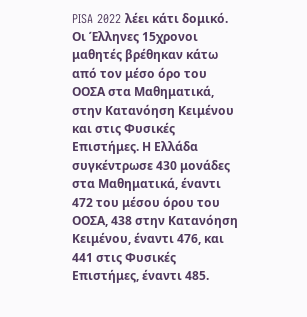PISA 2022 λέει κάτι δομικό. Οι Έλληνες 15χρονοι μαθητές βρέθηκαν κάτω από τον μέσο όρο του ΟΟΣΑ στα Μαθηματικά, στην Κατανόηση Κειμένου και στις Φυσικές Επιστήμες. Η Ελλάδα συγκέντρωσε 430 μονάδες στα Μαθηματικά, έναντι 472 του μέσου όρου του ΟΟΣΑ, 438 στην Κατανόηση Κειμένου, έναντι 476, και 441 στις Φυσικές Επιστήμες, έναντι 485.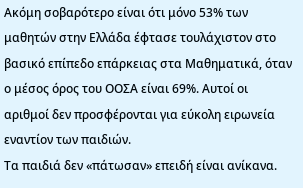Ακόμη σοβαρότερο είναι ότι μόνο 53% των μαθητών στην Ελλάδα έφτασε τουλάχιστον στο βασικό επίπεδο επάρκειας στα Μαθηματικά, όταν ο μέσος όρος του ΟΟΣΑ είναι 69%. Αυτοί οι αριθμοί δεν προσφέρονται για εύκολη ειρωνεία εναντίον των παιδιών.
Τα παιδιά δεν «πάτωσαν» επειδή είναι ανίκανα.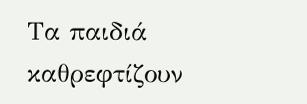Τα παιδιά καθρεφτίζουν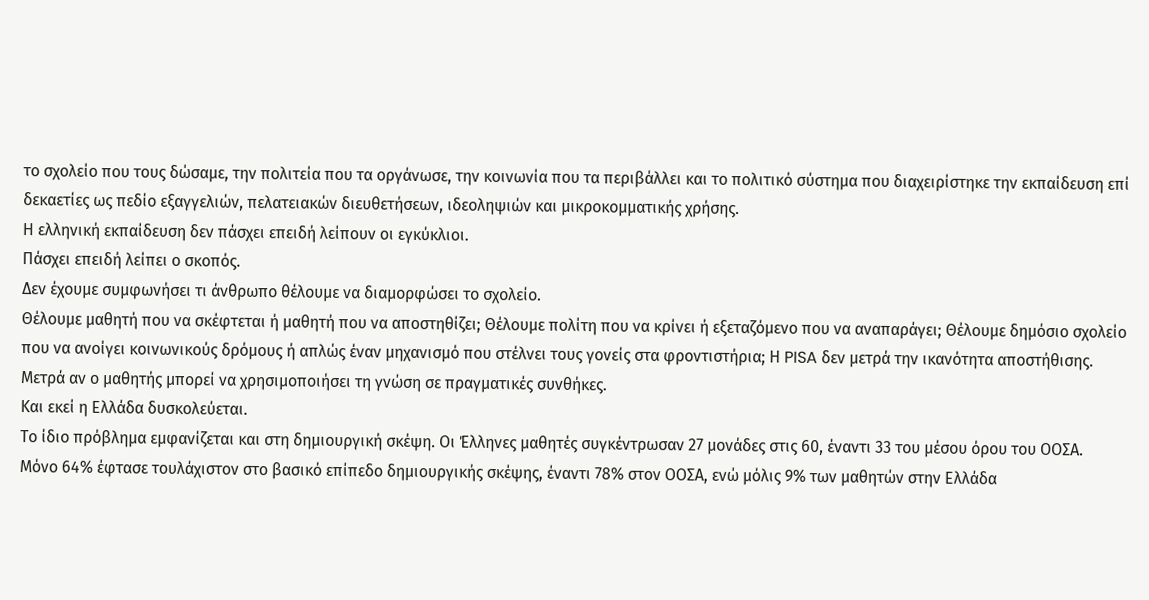το σχολείο που τους δώσαμε, την πολιτεία που τα οργάνωσε, την κοινωνία που τα περιβάλλει και το πολιτικό σύστημα που διαχειρίστηκε την εκπαίδευση επί δεκαετίες ως πεδίο εξαγγελιών, πελατειακών διευθετήσεων, ιδεοληψιών και μικροκομματικής χρήσης.
Η ελληνική εκπαίδευση δεν πάσχει επειδή λείπουν οι εγκύκλιοι.
Πάσχει επειδή λείπει ο σκοπός.
Δεν έχουμε συμφωνήσει τι άνθρωπο θέλουμε να διαμορφώσει το σχολείο.
Θέλουμε μαθητή που να σκέφτεται ή μαθητή που να αποστηθίζει; Θέλουμε πολίτη που να κρίνει ή εξεταζόμενο που να αναπαράγει; Θέλουμε δημόσιο σχολείο που να ανοίγει κοινωνικούς δρόμους ή απλώς έναν μηχανισμό που στέλνει τους γονείς στα φροντιστήρια; Η PISA δεν μετρά την ικανότητα αποστήθισης.
Μετρά αν ο μαθητής μπορεί να χρησιμοποιήσει τη γνώση σε πραγματικές συνθήκες.
Και εκεί η Ελλάδα δυσκολεύεται.
Το ίδιο πρόβλημα εμφανίζεται και στη δημιουργική σκέψη. Οι Έλληνες μαθητές συγκέντρωσαν 27 μονάδες στις 60, έναντι 33 του μέσου όρου του ΟΟΣΑ.
Μόνο 64% έφτασε τουλάχιστον στο βασικό επίπεδο δημιουργικής σκέψης, έναντι 78% στον ΟΟΣΑ, ενώ μόλις 9% των μαθητών στην Ελλάδα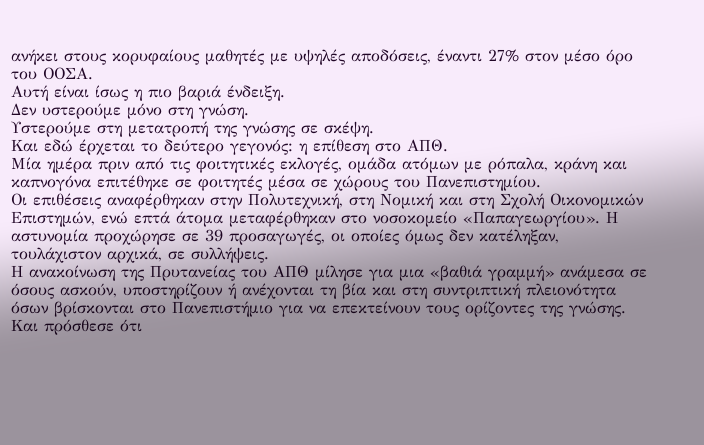ανήκει στους κορυφαίους μαθητές με υψηλές αποδόσεις, έναντι 27% στον μέσο όρο του ΟΟΣΑ.
Αυτή είναι ίσως η πιο βαριά ένδειξη.
Δεν υστερούμε μόνο στη γνώση.
Υστερούμε στη μετατροπή της γνώσης σε σκέψη.
Και εδώ έρχεται το δεύτερο γεγονός: η επίθεση στο ΑΠΘ.
Μία ημέρα πριν από τις φοιτητικές εκλογές, ομάδα ατόμων με ρόπαλα, κράνη και καπνογόνα επιτέθηκε σε φοιτητές μέσα σε χώρους του Πανεπιστημίου.
Οι επιθέσεις αναφέρθηκαν στην Πολυτεχνική, στη Νομική και στη Σχολή Οικονομικών Επιστημών, ενώ επτά άτομα μεταφέρθηκαν στο νοσοκομείο «Παπαγεωργίου». Η αστυνομία προχώρησε σε 39 προσαγωγές, οι οποίες όμως δεν κατέληξαν, τουλάχιστον αρχικά, σε συλλήψεις.
Η ανακοίνωση της Πρυτανείας του ΑΠΘ μίλησε για μια «βαθιά γραμμή» ανάμεσα σε όσους ασκούν, υποστηρίζουν ή ανέχονται τη βία και στη συντριπτική πλειονότητα όσων βρίσκονται στο Πανεπιστήμιο για να επεκτείνουν τους ορίζοντες της γνώσης.
Και πρόσθεσε ότι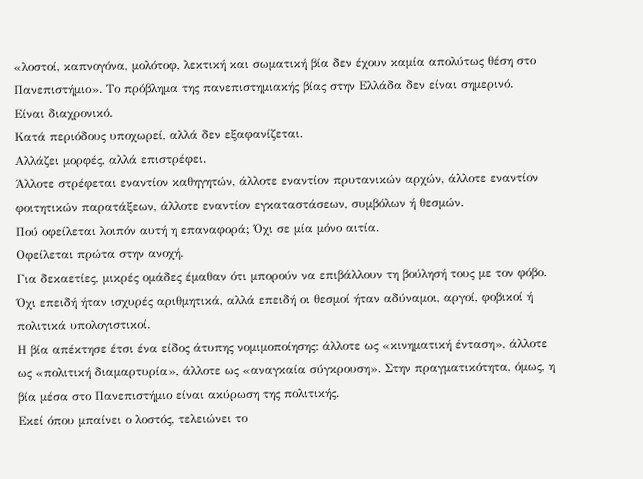«λοστοί, καπνογόνα, μολότοφ, λεκτική και σωματική βία δεν έχουν καμία απολύτως θέση στο Πανεπιστήμιο». Το πρόβλημα της πανεπιστημιακής βίας στην Ελλάδα δεν είναι σημερινό.
Είναι διαχρονικό.
Κατά περιόδους υποχωρεί, αλλά δεν εξαφανίζεται.
Αλλάζει μορφές, αλλά επιστρέφει.
Άλλοτε στρέφεται εναντίον καθηγητών, άλλοτε εναντίον πρυτανικών αρχών, άλλοτε εναντίον φοιτητικών παρατάξεων, άλλοτε εναντίον εγκαταστάσεων, συμβόλων ή θεσμών.
Πού οφείλεται λοιπόν αυτή η επαναφορά; Όχι σε μία μόνο αιτία.
Οφείλεται πρώτα στην ανοχή.
Για δεκαετίες, μικρές ομάδες έμαθαν ότι μπορούν να επιβάλλουν τη βούλησή τους με τον φόβο.
Όχι επειδή ήταν ισχυρές αριθμητικά, αλλά επειδή οι θεσμοί ήταν αδύναμοι, αργοί, φοβικοί ή πολιτικά υπολογιστικοί.
Η βία απέκτησε έτσι ένα είδος άτυπης νομιμοποίησης: άλλοτε ως «κινηματική ένταση», άλλοτε ως «πολιτική διαμαρτυρία», άλλοτε ως «αναγκαία σύγκρουση». Στην πραγματικότητα, όμως, η βία μέσα στο Πανεπιστήμιο είναι ακύρωση της πολιτικής.
Εκεί όπου μπαίνει ο λοστός, τελειώνει το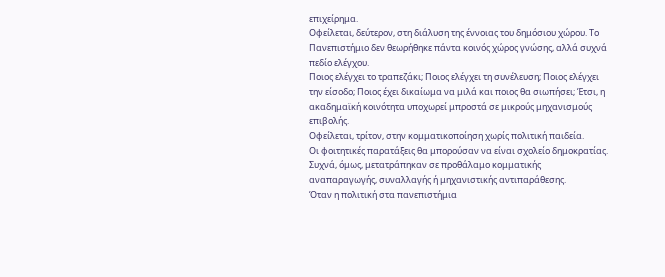επιχείρημα.
Οφείλεται, δεύτερον, στη διάλυση της έννοιας του δημόσιου χώρου. Το Πανεπιστήμιο δεν θεωρήθηκε πάντα κοινός χώρος γνώσης, αλλά συχνά πεδίο ελέγχου.
Ποιος ελέγχει το τραπεζάκι; Ποιος ελέγχει τη συνέλευση; Ποιος ελέγχει την είσοδο; Ποιος έχει δικαίωμα να μιλά και ποιος θα σιωπήσει; Έτσι, η ακαδημαϊκή κοινότητα υποχωρεί μπροστά σε μικρούς μηχανισμούς επιβολής.
Οφείλεται, τρίτον, στην κομματικοποίηση χωρίς πολιτική παιδεία.
Οι φοιτητικές παρατάξεις θα μπορούσαν να είναι σχολείο δημοκρατίας.
Συχνά, όμως, μετατράπηκαν σε προθάλαμο κομματικής αναπαραγωγής, συναλλαγής ή μηχανιστικής αντιπαράθεσης.
Όταν η πολιτική στα πανεπιστήμια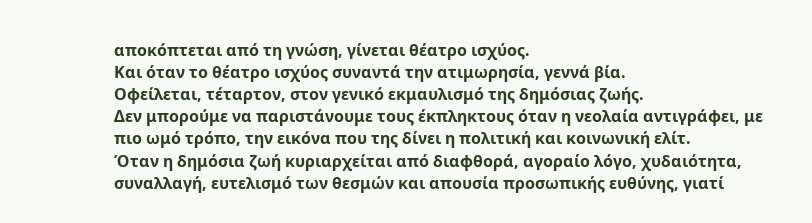αποκόπτεται από τη γνώση, γίνεται θέατρο ισχύος.
Και όταν το θέατρο ισχύος συναντά την ατιμωρησία, γεννά βία.
Οφείλεται, τέταρτον, στον γενικό εκμαυλισμό της δημόσιας ζωής.
Δεν μπορούμε να παριστάνουμε τους έκπληκτους όταν η νεολαία αντιγράφει, με πιο ωμό τρόπο, την εικόνα που της δίνει η πολιτική και κοινωνική ελίτ.
Όταν η δημόσια ζωή κυριαρχείται από διαφθορά, αγοραίο λόγο, χυδαιότητα, συναλλαγή, ευτελισμό των θεσμών και απουσία προσωπικής ευθύνης, γιατί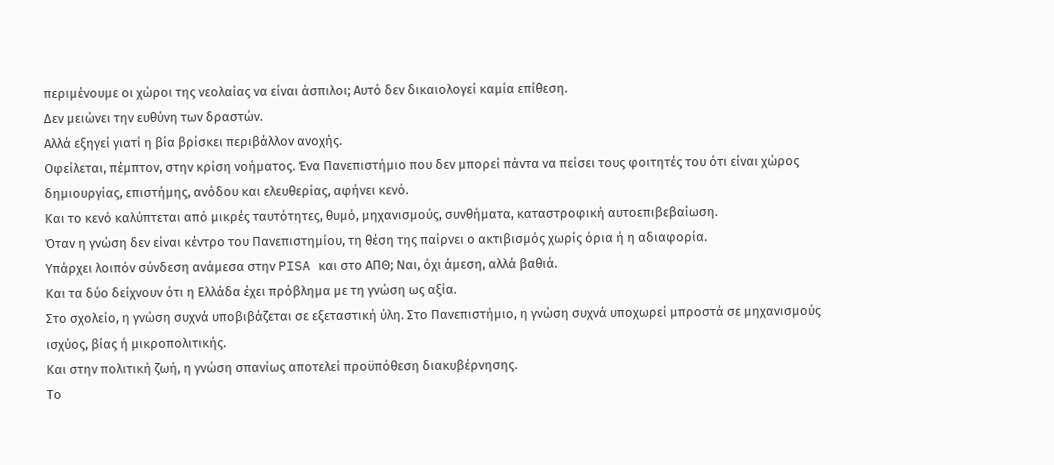περιμένουμε οι χώροι της νεολαίας να είναι άσπιλοι; Αυτό δεν δικαιολογεί καμία επίθεση.
Δεν μειώνει την ευθύνη των δραστών.
Αλλά εξηγεί γιατί η βία βρίσκει περιβάλλον ανοχής.
Οφείλεται, πέμπτον, στην κρίση νοήματος. Ένα Πανεπιστήμιο που δεν μπορεί πάντα να πείσει τους φοιτητές του ότι είναι χώρος δημιουργίας, επιστήμης, ανόδου και ελευθερίας, αφήνει κενό.
Και το κενό καλύπτεται από μικρές ταυτότητες, θυμό, μηχανισμούς, συνθήματα, καταστροφική αυτοεπιβεβαίωση.
Όταν η γνώση δεν είναι κέντρο του Πανεπιστημίου, τη θέση της παίρνει ο ακτιβισμός χωρίς όρια ή η αδιαφορία.
Υπάρχει λοιπόν σύνδεση ανάμεσα στην PISA και στο ΑΠΘ; Ναι, όχι άμεση, αλλά βαθιά.
Και τα δύο δείχνουν ότι η Ελλάδα έχει πρόβλημα με τη γνώση ως αξία.
Στο σχολείο, η γνώση συχνά υποβιβάζεται σε εξεταστική ύλη. Στο Πανεπιστήμιο, η γνώση συχνά υποχωρεί μπροστά σε μηχανισμούς ισχύος, βίας ή μικροπολιτικής.
Και στην πολιτική ζωή, η γνώση σπανίως αποτελεί προϋπόθεση διακυβέρνησης.
Το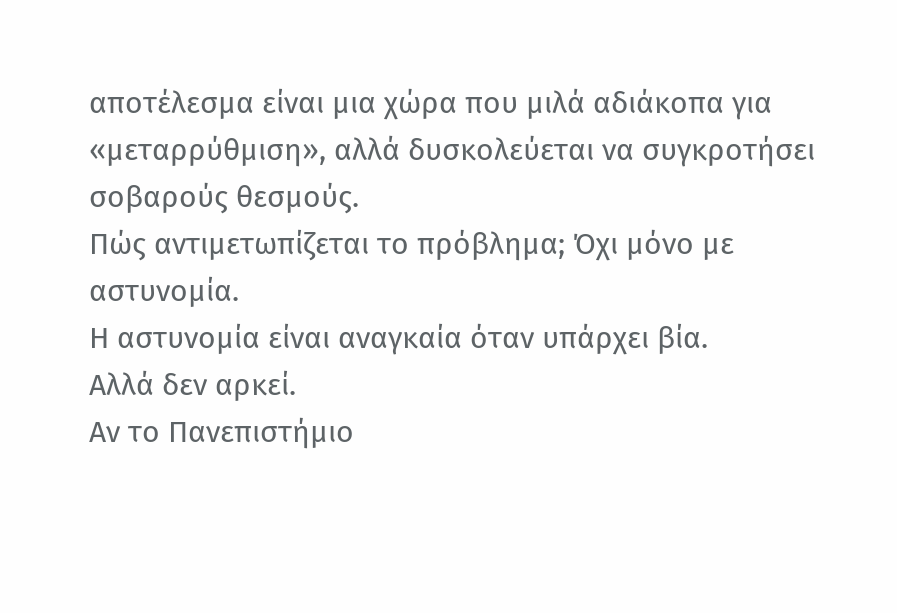αποτέλεσμα είναι μια χώρα που μιλά αδιάκοπα για «μεταρρύθμιση», αλλά δυσκολεύεται να συγκροτήσει σοβαρούς θεσμούς.
Πώς αντιμετωπίζεται το πρόβλημα; Όχι μόνο με αστυνομία.
Η αστυνομία είναι αναγκαία όταν υπάρχει βία.
Αλλά δεν αρκεί.
Αν το Πανεπιστήμιο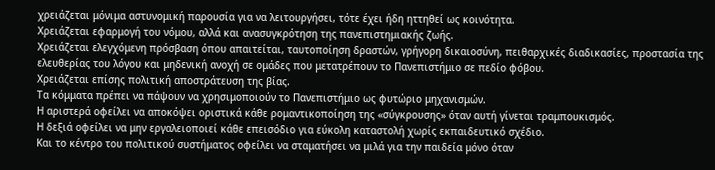χρειάζεται μόνιμα αστυνομική παρουσία για να λειτουργήσει, τότε έχει ήδη ηττηθεί ως κοινότητα.
Χρειάζεται εφαρμογή του νόμου, αλλά και ανασυγκρότηση της πανεπιστημιακής ζωής.
Χρειάζεται ελεγχόμενη πρόσβαση όπου απαιτείται, ταυτοποίηση δραστών, γρήγορη δικαιοσύνη, πειθαρχικές διαδικασίες, προστασία της ελευθερίας του λόγου και μηδενική ανοχή σε ομάδες που μετατρέπουν το Πανεπιστήμιο σε πεδίο φόβου.
Χρειάζεται επίσης πολιτική αποστράτευση της βίας.
Τα κόμματα πρέπει να πάψουν να χρησιμοποιούν το Πανεπιστήμιο ως φυτώριο μηχανισμών.
Η αριστερά οφείλει να αποκόψει οριστικά κάθε ρομαντικοποίηση της «σύγκρουσης» όταν αυτή γίνεται τραμπουκισμός.
Η δεξιά οφείλει να μην εργαλειοποιεί κάθε επεισόδιο για εύκολη καταστολή χωρίς εκπαιδευτικό σχέδιο.
Και το κέντρο του πολιτικού συστήματος οφείλει να σταματήσει να μιλά για την παιδεία μόνο όταν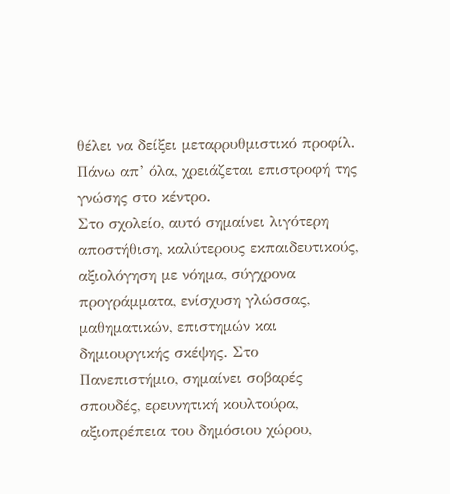θέλει να δείξει μεταρρυθμιστικό προφίλ.
Πάνω απ’ όλα, χρειάζεται επιστροφή της γνώσης στο κέντρο.
Στο σχολείο, αυτό σημαίνει λιγότερη αποστήθιση, καλύτερους εκπαιδευτικούς, αξιολόγηση με νόημα, σύγχρονα προγράμματα, ενίσχυση γλώσσας, μαθηματικών, επιστημών και δημιουργικής σκέψης. Στο Πανεπιστήμιο, σημαίνει σοβαρές σπουδές, ερευνητική κουλτούρα, αξιοπρέπεια του δημόσιου χώρου,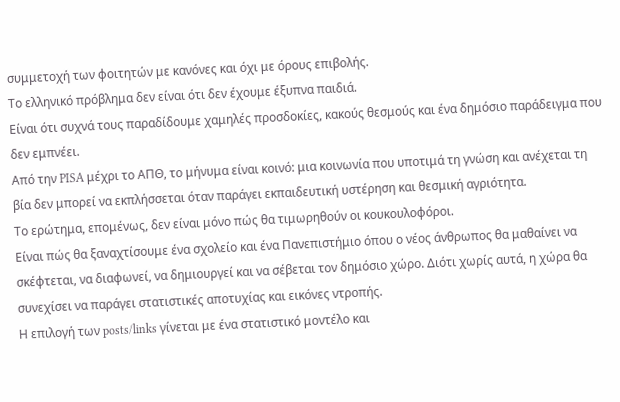συμμετοχή των φοιτητών με κανόνες και όχι με όρους επιβολής.
Το ελληνικό πρόβλημα δεν είναι ότι δεν έχουμε έξυπνα παιδιά.
Είναι ότι συχνά τους παραδίδουμε χαμηλές προσδοκίες, κακούς θεσμούς και ένα δημόσιο παράδειγμα που δεν εμπνέει.
Από την PISA μέχρι το ΑΠΘ, το μήνυμα είναι κοινό: μια κοινωνία που υποτιμά τη γνώση και ανέχεται τη βία δεν μπορεί να εκπλήσσεται όταν παράγει εκπαιδευτική υστέρηση και θεσμική αγριότητα.
Το ερώτημα, επομένως, δεν είναι μόνο πώς θα τιμωρηθούν οι κουκουλοφόροι.
Είναι πώς θα ξαναχτίσουμε ένα σχολείο και ένα Πανεπιστήμιο όπου ο νέος άνθρωπος θα μαθαίνει να σκέφτεται, να διαφωνεί, να δημιουργεί και να σέβεται τον δημόσιο χώρο. Διότι χωρίς αυτά, η χώρα θα συνεχίσει να παράγει στατιστικές αποτυχίας και εικόνες ντροπής.
Η επιλογή των posts/links γίνεται με ένα στατιστικό μοντέλο και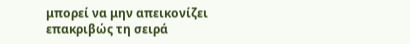μπορεί να μην απεικονίζει επακριβώς τη σειρά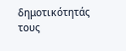δημοτικότητάς τους